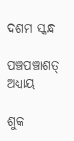ଦଶମ ସ୍କନ୍ଧ

ପଞ୍ଚପଞ୍ଚାଶତ୍ ଅଧ୍ୟାୟ

ଶୁକ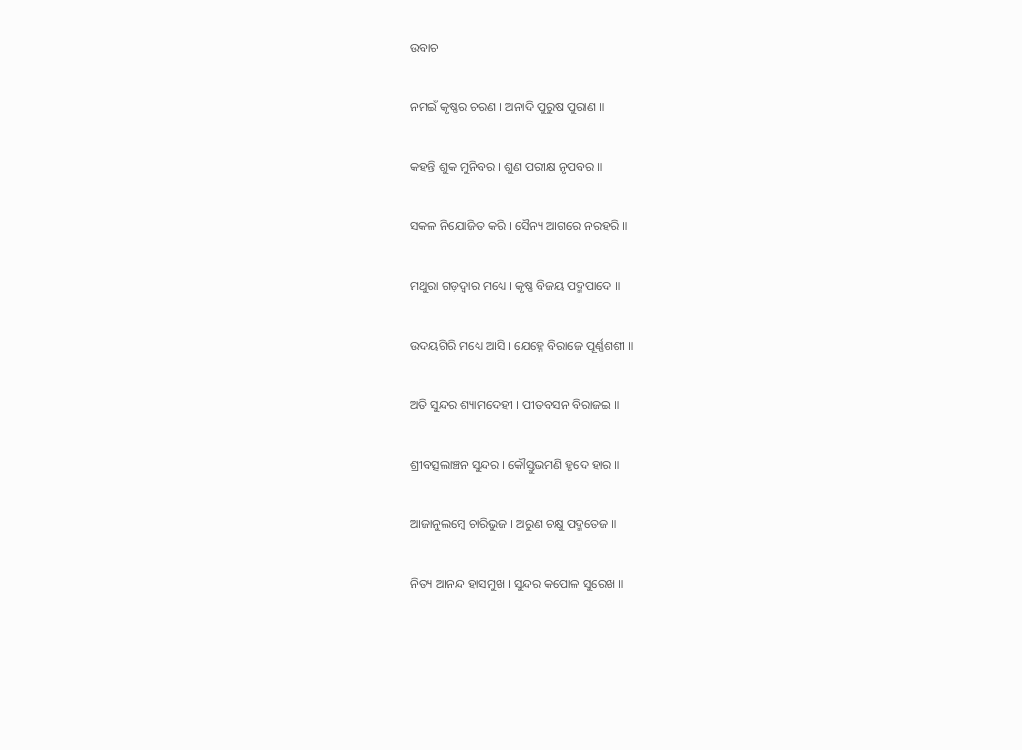ଉବାଚ

ନମଇଁ କୃଷ୍ଣର ଚରଣ । ଅନାଦି ପୁରୁଷ ପୁରାଣ ॥

କହନ୍ତି ଶୁକ ମୁନିବର । ଶୁଣ ପରୀକ୍ଷ ନୃପବର ॥

ସକଳ ନିଯୋଜିତ କରି । ସୈନ୍ୟ ଆଗରେ ନରହରି ॥

ମଥୁରା ଗଡ଼ଦ୍ୱାର ମଧ୍ୟେ । କୃଷ୍ଣ ବିଜୟ ପଦ୍ମପାଦେ ॥

ଉଦୟଗିରି ମଧ୍ୟେ ଆସି । ଯେହ୍ନେ ବିରାଜେ ପୂର୍ଣ୍ଣଶଶୀ ॥

ଅତି ସୁନ୍ଦର ଶ୍ୟାମଦେହୀ । ପୀତବସନ ବିରାଜଇ ॥

ଶ୍ରୀବତ୍ସଲାଞ୍ଚନ ସୁନ୍ଦର । କୌସ୍ତୁଭମଣି ହୃଦେ ହାର ॥

ଆଜାନୁଲମ୍ବେ ଚାରିଭୁଜ । ଅରୁଣ ଚକ୍ଷୁ ପଦ୍ମତେଜ ॥

ନିତ୍ୟ ଆନନ୍ଦ ହାସମୁଖ । ସୁନ୍ଦର କପୋଳ ସୁରେଖ ॥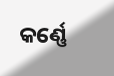କର୍ଣ୍ଣେ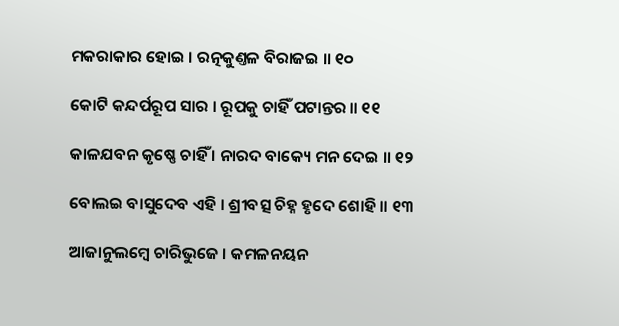ମକରାକାର ହୋଇ । ରତ୍ନକୁଣ୍ତଳ ବିରାଜଇ ॥ ୧୦

କୋଟି କନ୍ଦର୍ପରୂପ ସାର । ରୂପକୁ ଚାହିଁ ପଟାନ୍ତର ॥ ୧୧

କାଳଯବନ କୃଷ୍ଣେ ଚାହିଁ । ନାରଦ ବାକ୍ୟେ ମନ ଦେଇ ॥ ୧୨

ବୋଲଇ ବାସୁଦେବ ଏହି । ଶ୍ରୀବତ୍ସ ଚିହ୍ନ ହୃଦେ ଶୋହି ॥ ୧୩

ଆଜାନୁଲମ୍ବେ ଚାରିଭୁଜେ । କମଳନୟନ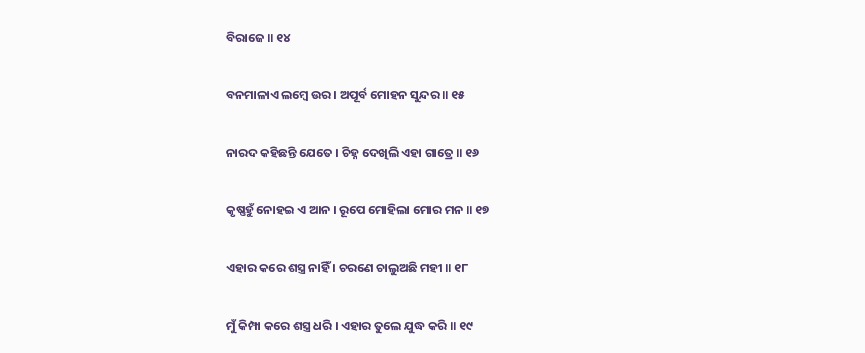ବିରାଜେ ॥ ୧୪

ବନମାଳାଏ ଲମ୍ବେ ଉର । ଅପୂର୍ବ ମୋହନ ସୁନ୍ଦର ॥ ୧୫

ନାରଦ କହିଛନ୍ତି ଯେତେ । ଚିହ୍ନ ଦେଖିଲି ଏହା ଗାତ୍ରେ ॥ ୧୬

କୃଷ୍ଣହୁଁ ନୋହଇ ଏ ଆନ । ରୂପେ ମୋହିଲା ମୋର ମନ ॥ ୧୭

ଏହାର କରେ ଶସ୍ତ୍ର ନାହିଁ । ଚରଣେ ଚାଲୁଅଛି ମହୀ ॥ ୧୮

ମୁଁ କିମ୍ପା କରେ ଶସ୍ତ୍ର ଧରି । ଏହାର ତୁଲେ ଯୁଦ୍ଧ କରି ॥ ୧୯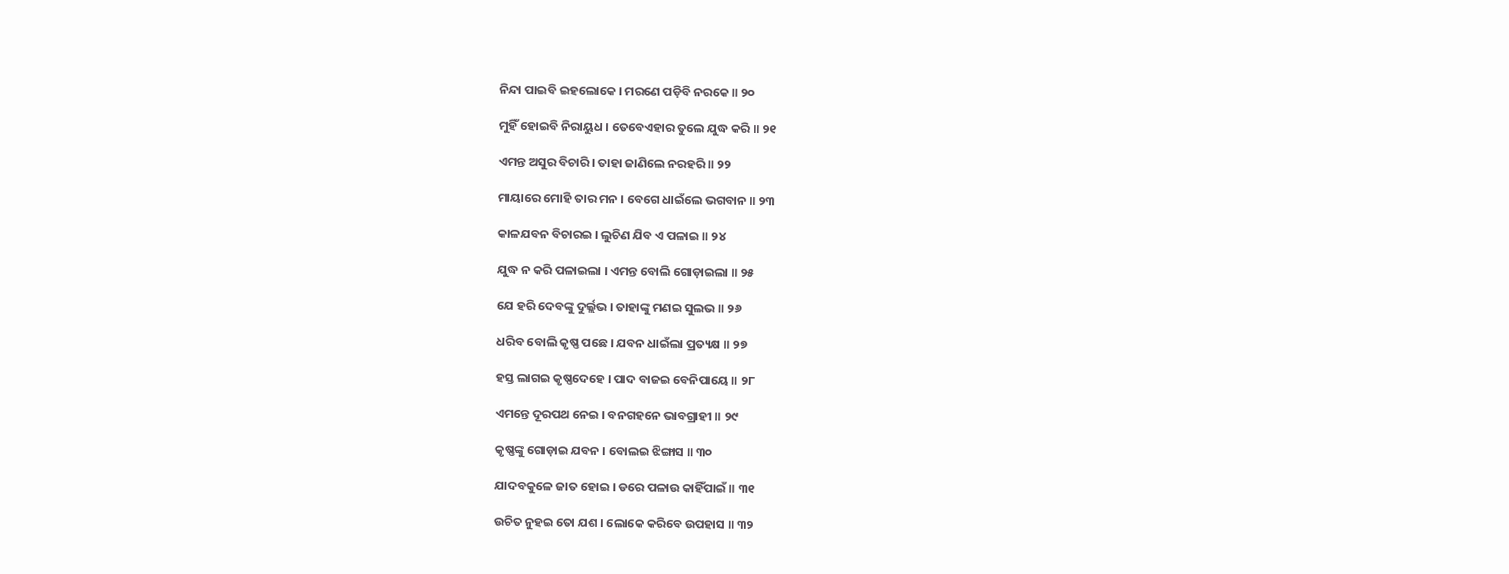ନିନ୍ଦା ପାଇବି ଇହଲୋକେ । ମରଣେ ପଡ଼ିବି ନରକେ ॥ ୨୦

ମୁହିଁ ହୋଇବି ନିରାୟୁଧ । ତେବେଏହାର ତୁଲେ ଯୁଦ୍ଧ କରି ॥ ୨୧

ଏମନ୍ତ ଅସୁର ବିଚାରି । ତାହା ଜାଣିଲେ ନରହରି ॥ ୨୨

ମାୟାରେ ମୋହି ତାର ମନ । ବେଗେ ଧାଇଁଲେ ଭଗବାନ ॥ ୨୩

କାଳଯବନ ବିଚାରଇ । ଲୁଚିଣ ଯିବ ଏ ପଳାଇ ॥ ୨୪

ଯୁଦ୍ଧ ନ କରି ପଳାଇଲା । ଏମନ୍ତ ବୋଲି ଗୋଡ଼ାଇଲା ॥ ୨୫

ଯେ ହରି ଦେବଙ୍କୁ ଦୁର୍ଲ୍ଲଭ । ତାହାଙ୍କୁ ମଣଇ ସୁଲଭ ॥ ୨୬

ଧରିବ ବୋଲି କୃଷ୍ଣ ପଛେ । ଯବନ ଧାଇଁଲା ପ୍ରତ୍ୟକ୍ଷ ॥ ୨୭

ହସ୍ତ ଲାଗଇ କୃଷ୍ଣଦେହେ । ପାଦ ବାଜଇ ବେନିପାୟେ ॥ ୨୮

ଏମନ୍ତେ ଦୂରପଥ ନେଇ । ବନଗହନେ ଭାବଗ୍ରାହୀ ॥ ୨୯

କୃଷ୍ଣଙ୍କୁ ଗୋଡ଼ାଇ ଯବନ । ବୋଲଇ ଝିଙ୍ଗାସ ॥ ୩୦

ଯାଦବକୁଳେ ଜାତ ହୋଇ । ଡରେ ପଳାଉ କାହିଁପାଇଁ ॥ ୩୧

ଉଚିତ ନୁହଇ ତୋ ଯଶ । ଲୋକେ କରିବେ ଉପହାସ ॥ ୩୨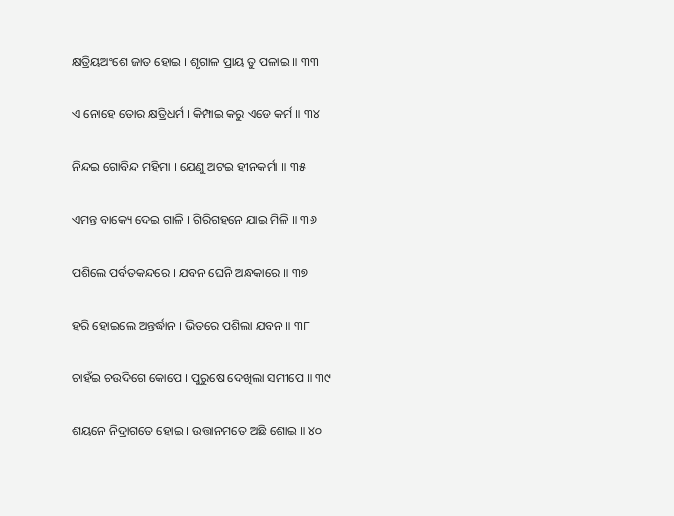କ୍ଷତ୍ରିୟଅଂଶେ ଜାତ ହୋଇ । ଶୃଗାଳ ପ୍ରାୟ ତୁ ପଳାଇ ॥ ୩୩

ଏ ନୋହେ ତୋର କ୍ଷତ୍ରିଧର୍ମ । କିମ୍ପାଇ କରୁ ଏଡେ କର୍ମ ॥ ୩୪

ନିନ୍ଦଇ ଗୋବିନ୍ଦ ମହିମା । ଯେଣୁ ଅଟଇ ହୀନକର୍ମା ॥ ୩୫

ଏମନ୍ତ ବାକ୍ୟେ ଦେଇ ଗାଳି । ଗିରିଗହନେ ଯାଇ ମିଳି ॥ ୩୬

ପଶିଲେ ପର୍ବତକନ୍ଦରେ । ଯବନ ଘେନି ଅନ୍ଧକାରେ ॥ ୩୭

ହରି ହୋଇଲେ ଅନ୍ତର୍ଦ୍ଧାନ । ଭିତରେ ପଶିଲା ଯବନ ॥ ୩୮

ଚାହଁଇ ଚଉଦିଗେ କୋପେ । ପୁରୁଷେ ଦେଖିଲା ସମୀପେ ॥ ୩୯

ଶୟନେ ନିଦ୍ରାଗତେ ହୋଇ । ଉତ୍ତାନମତେ ଅଛି ଶୋଇ ॥ ୪୦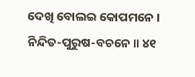ଦେଖି ବୋଲଇ କୋପମନେ । ନିନ୍ଦିତ-ପୁରୁଷ-ବଚନେ ॥ ୪୧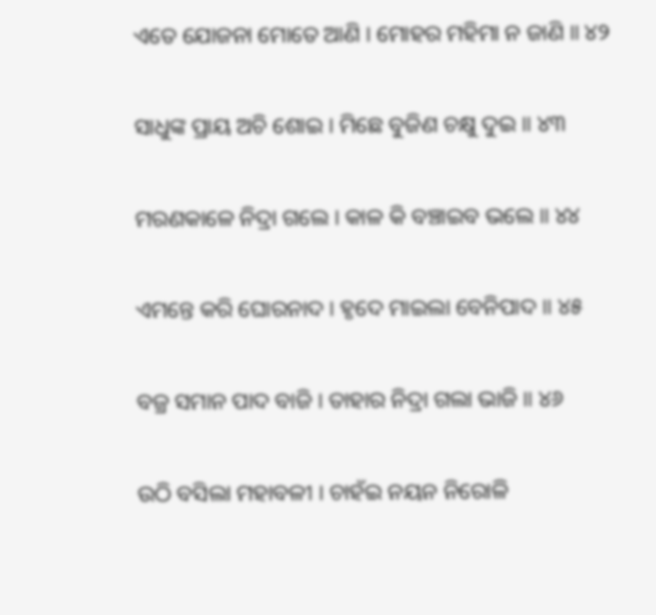ଏତେ ଯୋଜନା ମୋତେ ଆଣି । ମୋହର ମହିମା ନ ଜାଣି ॥ ୪୨

ସାଧୁଙ୍କ ପ୍ରାୟ ଅଚି ଶୋଇ । ମିଛେ ବୁଜିଣ ଚକ୍ଷୁ ଦୁଇ ॥ ୪୩

ମରଣକାଳେ ନିଦ୍ରା ଗଲେ । କାଳ କି ବଞ୍ଚାଇବ ଭଲେ ॥ ୪୪

ଏମନ୍ତେ କରି ଘୋରନାଦ । ହୃଦେ ମାଇଲା ବେନିପାଦ ॥ ୪୫

ବଜ୍ର ସମାନ ପାଦ ବାଜି । ତାହାର ନିଦ୍ରା ଗଲା ଭାଜି ॥ ୪୬

ଉଠି ବସିଲା ମହାବଳୀ । ଚାହଁଇ ନୟନ ନିରୋଳି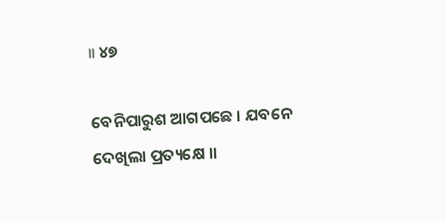॥ ୪୭

ବେନିପାରୁଶ ଆଗପଛେ । ଯବନେ ଦେଖିଲା ପ୍ରତ୍ୟକ୍ଷେ ॥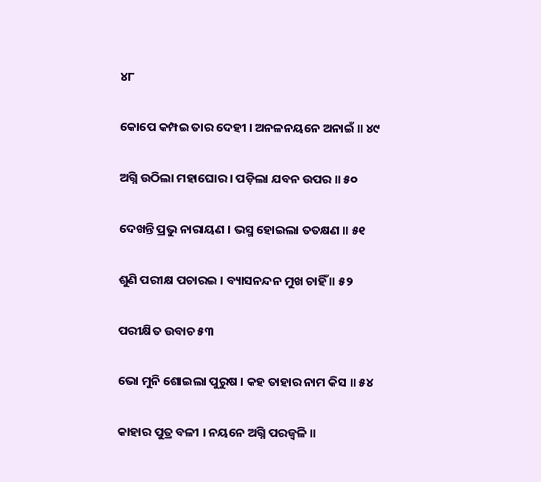୪୮

କୋପେ କମ୍ପଇ ତାର ଦେହୀ । ଅନଳନୟନେ ଅନାଇଁ ॥ ୪୯

ଅଗ୍ନି ଉଠିଲା ମହାଘୋର । ପଡ଼ିଲା ଯବନ ଉପର ॥ ୫୦

ଦେଖନ୍ତି ପ୍ରଭୁ ନାରାୟଣ । ଭସ୍ମ ହୋଇଲା ତତକ୍ଷଣ ॥ ୫୧

ଶୁଣି ପରୀକ୍ଷ ପଚାରଇ । ବ୍ୟାସନନ୍ଦନ ମୁଖ ଚାହିଁ ॥ ୫୨

ପରୀକ୍ଷିତ ଉବାଚ ୫୩

ଭୋ ମୁନି ଶୋଇଲା ପୁରୁଷ । କହ ତାହାର ନାମ କିସ ॥ ୫୪

କାହାର ପୁତ୍ର ବଳୀ । ନୟନେ ଅଗ୍ନି ପରଜ୍ୱଳି ॥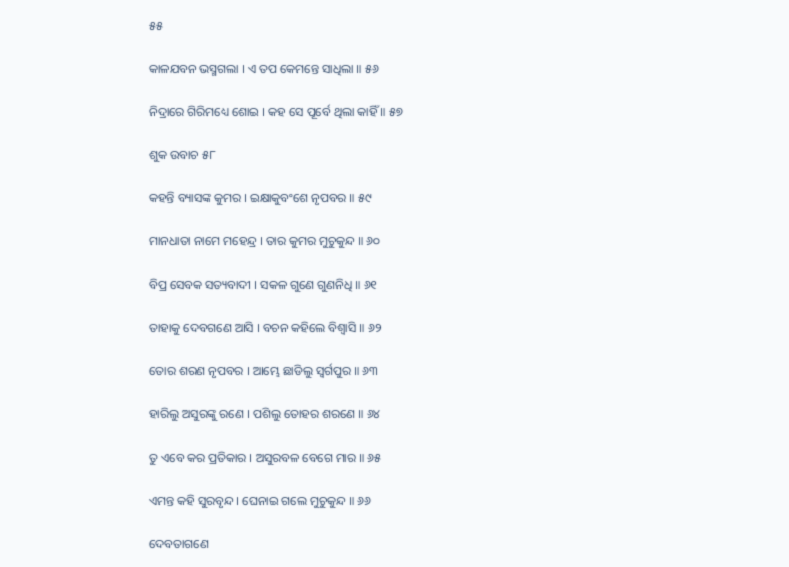୫୫

କାଳଯବନ ଭସ୍ମଗଲା । ଏ ତପ କେମନ୍ତେ ସାଧିଲା ॥ ୫୬

ନିଦ୍ରାରେ ଗିରିମଧ୍ୟେ ଶୋଇ । କହ ସେ ପୂର୍ବେ ଥିଲା କାହିଁ ॥ ୫୭

ଶୁକ ଉବାଚ ୫୮

କହନ୍ତି ବ୍ୟାସଙ୍କ କୁମର । ଇକ୍ଷାକୁବଂଶେ ନୃପବର ॥ ୫୯

ମାନଧାତା ନାମେ ମହେନ୍ଦ୍ର । ତାର କୁମର ମୁଚୁକୁନ୍ଦ ॥ ୬୦

ବିପ୍ର ସେବକ ସତ୍ୟବାଦୀ । ସକଳ ଗୁଣେ ଗୁଣନିଧି ॥ ୬୧

ତାହାକୁ ଦେବଗଣେ ଆସି । ବଚନ କହିଲେ ବିଶ୍ୱାସି ॥ ୬୨

ତୋର ଶରଣ ନୃପବର । ଆମ୍ଭେ ଛାଡିଲୁ ସ୍ୱର୍ଗପୁର ॥ ୬୩

ହାରିଲୁ ଅସୁରଙ୍କୁ ରଣେ । ପଶିଲୁ ତୋହର ଶରଣେ ॥ ୬୪

ତୁ ଏବେ କର ପ୍ରତିକାର । ଅସୁରବଳ ବେଗେ ମାର ॥ ୬୫

ଏମନ୍ତ କହି ସୁରବୃନ୍ଦ । ଘେନାଇ ଗଲେ ମୁଚୁକୁନ୍ଦ ॥ ୬୬

ଦେବତାଗଣେ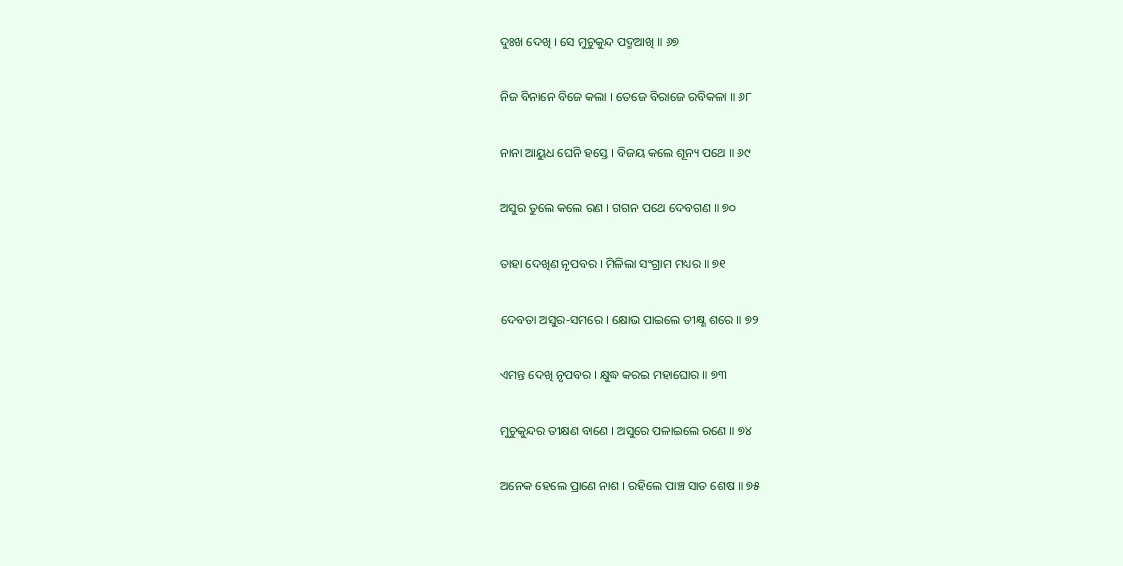ଦୁଃଖ ଦେଖି । ସେ ମୁଚୁକୁନ୍ଦ ପଦ୍ମଆଖି ॥ ୬୭

ନିଜ ବିନାନେ ବିଜେ କଲା । ତେଜେ ବିରାଜେ ରବିକଳା ॥ ୬୮

ନାନା ଆୟୁଧ ଘେନି ହସ୍ତେ । ବିଜୟ କଲେ ଶୂନ୍ୟ ପଥେ ॥ ୬୯

ଅସୁର ତୁଲେ କଲେ ରଣ । ଗଗନ ପଥେ ଦେବଗଣ ॥ ୭୦

ତାହା ଦେଖିଣ ନୃପବର । ମିଳିଲା ସଂଗ୍ରାମ ମଧ୍ୟର ॥ ୭୧

ଦେବତା ଅସୁର-ସମରେ । କ୍ଷୋଭ ପାଇଲେ ତୀକ୍ଷ୍ଣ ଶରେ ॥ ୭୨

ଏମନ୍ତ ଦେଖି ନୃପବର । କ୍ଷୁଦ୍ଧ କରଇ ମହାଘୋର ॥ ୭୩

ମୁଚୁକୁନ୍ଦର ତୀକ୍ଷଣ ବାଣେ । ଅସୁରେ ପଳାଇଲେ ରଣେ ॥ ୭୪

ଅନେକ ହେଲେ ପ୍ରାଣେ ନାଶ । ରହିଲେ ପାଞ୍ଚ ସାତ ଶେଷ ॥ ୭୫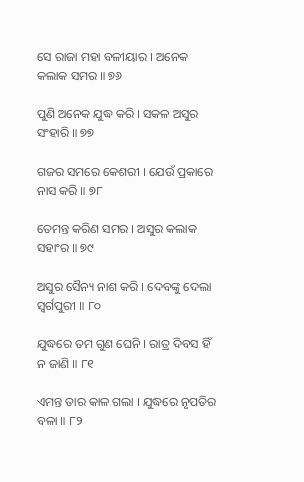ସେ ରାଜା ମହା ବଳୀୟାର । ଅନେକ କଲାକ ସମର ॥ ୭୬

ପୁଣି ଅନେକ ଯୁଦ୍ଧ କରି । ସକଳ ଅସୁର ସଂହାରି ॥ ୭୭

ଗଜର ସମରେ କେଶରୀ । ଯେଉଁ ପ୍ରକାରେ ନାସ କରି ॥ ୭୮

ତେମନ୍ତ କରିଣ ସମର । ଅସୁର କଲାକ ସହାଂର ॥ ୭୯

ଅସୁର ସୈନ୍ୟ ନାଶ କରି । ଦେବଙ୍କୁ ଦେଲା ସ୍ୱର୍ଗପୁରୀ ॥ ୮୦

ଯୁଦ୍ଧରେ ତମ ଗୁଣ ଘେନି । ରାତ୍ର ଦିବସ ହିଁ ନ ଜାଣି ॥ ୮୧

ଏମନ୍ତ ତାର କାଳ ଗଲା । ଯୁଦ୍ଧରେ ନୃପତିର ବଳା ॥ ୮୨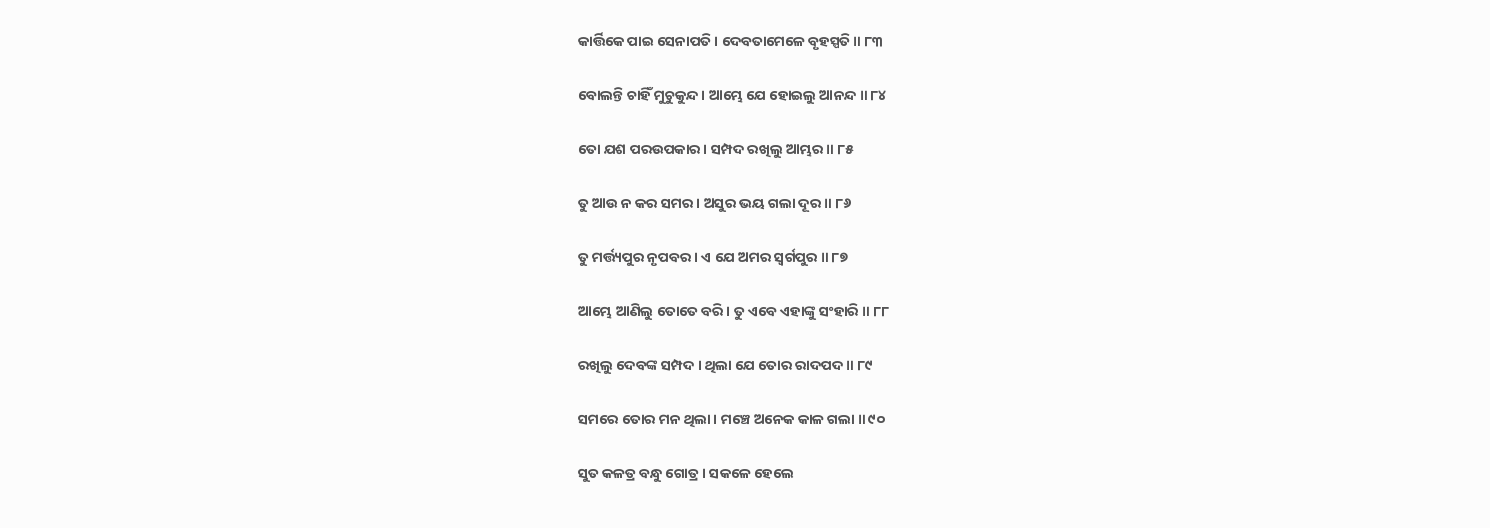କାର୍ତ୍ତିକେ ପାଇ ସେନାପତି । ଦେବତାମେଳେ ବୃହସ୍ପତି ॥ ୮୩

ବୋଲନ୍ତି ଚାହିଁ ମୁଚୁକୁନ୍ଦ । ଆମ୍ଭେ ଯେ ହୋଇଲୁ ଆନନ୍ଦ ॥ ୮୪

ତୋ ଯଶ ପରଉପକାର । ସମ୍ପଦ ରଖିଲୁ ଆମ୍ଭର ॥ ୮୫

ତୁ ଆଉ ନ କର ସମର । ଅସୁର ଭୟ ଗଲା ଦୂର ॥ ୮୬

ତୁ ମର୍ତ୍ତ୍ୟପୁର ନୃପବର । ଏ ଯେ ଅମର ସ୍ୱର୍ଗପୁର ॥ ୮୭

ଆମ୍ଭେ ଆଣିଲୁ ତୋତେ ବରି । ତୁ ଏବେ ଏହାଙ୍କୁ ସଂହାରି ॥ ୮୮

ରଖିଲୁ ଦେବଙ୍କ ସମ୍ପଦ । ଥିଲା ଯେ ତୋର ରାଦପଦ ॥ ୮୯

ସମରେ ତୋର ମନ ଥିଲା । ମଞ୍ଚେ ଅନେକ କାଳ ଗଲା ॥ ୯୦

ସୁତ କଳତ୍ର ବନ୍ଧୁ ଗୋତ୍ର । ସକଳେ ହେଲେ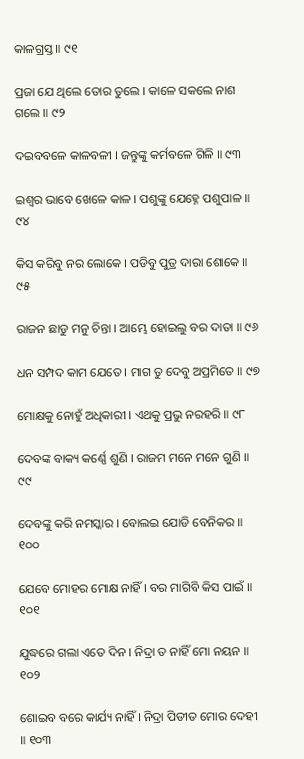କାଳଗ୍ରସ୍ତ ॥ ୯୧

ପ୍ରଜା ଯେ ଥିଲେ ତୋର ତୁଲେ । କାଳେ ସକଲେ ନାଶ ଗଲେ ॥ ୯୨

ଦଇବବଳେ କାଳବଳୀ । ଜନ୍ତୁଙ୍କୁ କର୍ମବଳେ ଗିଳି ॥ ୯୩

ଇଶ୍ୱର ଭାବେ ଖେଳେ କାଳ । ପଶୁଙ୍କୁ ଯେହ୍ନେ ପଶୁପାଳ ॥ ୯୪

କିସ କରିବୁ ନର ଲୋକେ । ପଡିବୁ ପୁତ୍ର ଦାରା ଶୋକେ ॥ ୯୫

ରାଜନ ଛାଡୁ ମନୁ ଚିନ୍ତା । ଆମ୍ଭେ ହୋଇଲୁ ବର ଦାତା ॥ ୯୬

ଧନ ସମ୍ପଦ କାମ ଯେତେ । ମାଗ ତୁ ଦେବୁ ଅପ୍ରମିତେ ॥ ୯୭

ମୋକ୍ଷକୁ ନୋହୁଁ ଅଧିକାରୀ । ଏଥକୁ ପ୍ରଭୁ ନରହରି ॥ ୯୮

ଦେବଙ୍କ ବାକ୍ୟ କର୍ଣ୍ଣେ ଶୁଣି । ରାଜମ ମନେ ମନେ ଗୁଣି ॥ ୯୯

ଦେବଙ୍କୁ କରି ନମସ୍କାର । ବୋଲଇ ଯୋଡି ବେନିକର ॥ ୧୦୦

ଯେବେ ମୋହର ମୋକ୍ଷ ନାହିଁ । ବର ମାଗିବି କିସ ପାଇଁ ॥ ୧୦୧

ଯୁଦ୍ଧରେ ଗଲା ଏତେ ଦିନ । ନିଦ୍ରା ତ ନାହିଁ ମୋ ନୟନ ॥ ୧୦୨

ଶୋଇବ ବରେ କାର୍ଯ୍ୟ ନାହିଁ । ନିଦ୍ରା ପିଡୀତ ମୋର ଦେହୀ ॥ ୧୦୩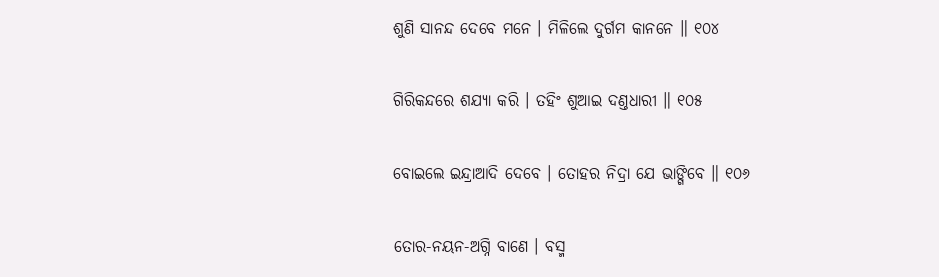ଶୁଣି ସାନନ୍ଦ ଦେବେ ମନେ । ମିଳିଲେ ଦୁର୍ଗମ କାନନେ ॥ ୧୦୪

ଗିରିକନ୍ଦରେ ଶଯ୍ୟା କରି । ତହିଂ ଶୁଆଇ ଦଣ୍ତଧାରୀ ॥ ୧୦୫

ବୋଇଲେ ଇନ୍ଦ୍ରାଆଦି ଦେବେ । ତୋହର ନିଦ୍ରା ଯେ ଭାଙ୍ଗିବେ ॥ ୧୦୬

ତୋର-ନୟନ-ଅଗ୍ନି ବାଣେ । ବସ୍ମ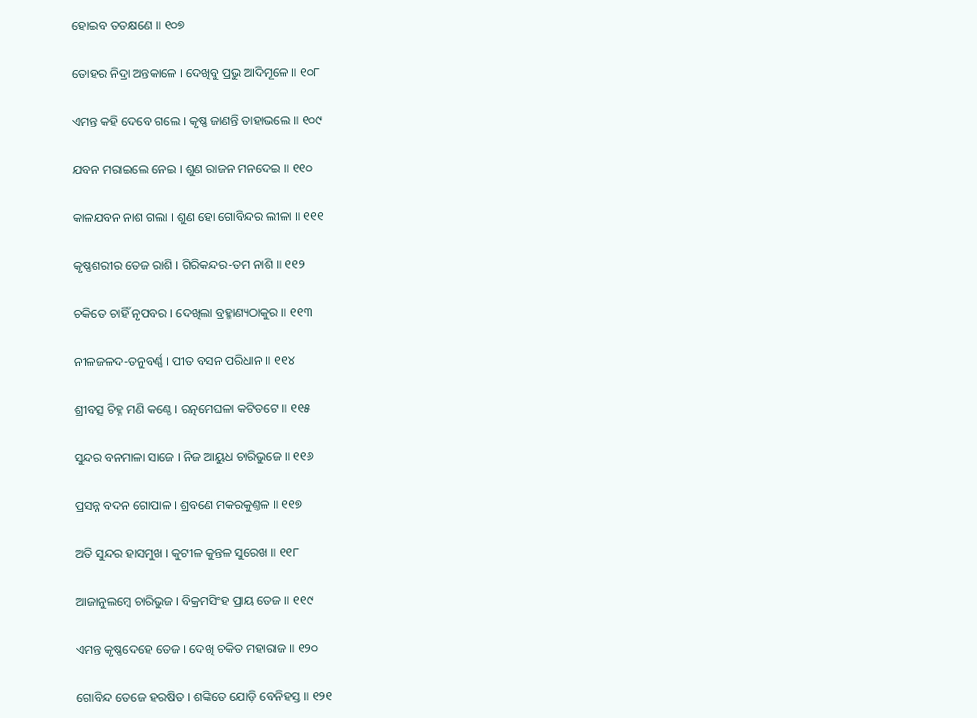ହୋଇବ ତତକ୍ଷଣେ ॥ ୧୦୭

ତୋହର ନିଦ୍ରା ଅନ୍ତକାଳେ । ଦେଖିବୁ ପ୍ରଭୁ ଆଦିମୂଳେ ॥ ୧୦୮

ଏମନ୍ତ କହି ଦେବେ ଗଲେ । କୃଷ୍ଣ ଜାଣନ୍ତି ତାହାଭଲେ ॥ ୧୦୯

ଯବନ ମରାଇଲେ ନେଇ । ଶୁଣ ରାଜନ ମନଦେଇ ॥ ୧୧୦

କାଳଯବନ ନାଶ ଗଲା । ଶୁଣ ହୋ ଗୋବିନ୍ଦର ଲୀଳା ॥ ୧୧୧

କୃଷ୍ଣଶରୀର ତେଜ ରାଶି । ଗିରିକନ୍ଦର-ତମ ନାଶି ॥ ୧୧୨

ଚକିତେ ଚାହିଁ ନୃପବର । ଦେଖିଲା ବ୍ରହ୍ମାଣ୍ୟଠାକୁର ॥ ୧୧୩

ନୀଳଜଳଦ-ତନୁବର୍ଣ୍ଣ । ପୀତ ବସନ ପରିଧାନ ॥ ୧୧୪

ଶ୍ରୀବତ୍ସ ଚିହ୍ନ ମଣି କଣ୍ଠେ । ରତ୍ନମେଘଳା କଟିତଟେ ॥ ୧୧୫

ସୁନ୍ଦର ବନମାଳା ସାଜେ । ନିଜ ଆୟୁଧ ଚାରିଭୁଜେ ॥ ୧୧୬

ପ୍ରସନ୍ନ ବଦନ ଗୋପାଳ । ଶ୍ରବଣେ ମକରକୁଣ୍ତଳ ॥ ୧୧୭

ଅତି ସୁନ୍ଦର ହାସମୁଖ । କୁଟୀଳ କୁନ୍ତଳ ସୁରେଖ ॥ ୧୧୮

ଆଜାନୁଲମ୍ବେ ଚାରିଭୁଜ । ବିକ୍ରମସିଂହ ପ୍ରାୟ ତେଜ ॥ ୧୧୯

ଏମନ୍ତ କୃଷ୍ଣଦେହେ ତେଜ । ଦେଖି ଚକିତ ମହାରାଜ ॥ ୧୨୦

ଗୋବିନ୍ଦ ତେଜେ ହରଷିତ । ଶଙ୍କିତେ ଯୋଡ଼ି ବେନିହସ୍ତ ॥ ୧୨୧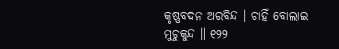କୃଷ୍ଣବଦନ ଅରବିନ୍ଦ । ଚାହିଁ ବୋଲାଇ ମୁଚୁକୁନ୍ଦ ॥ ୧୨୨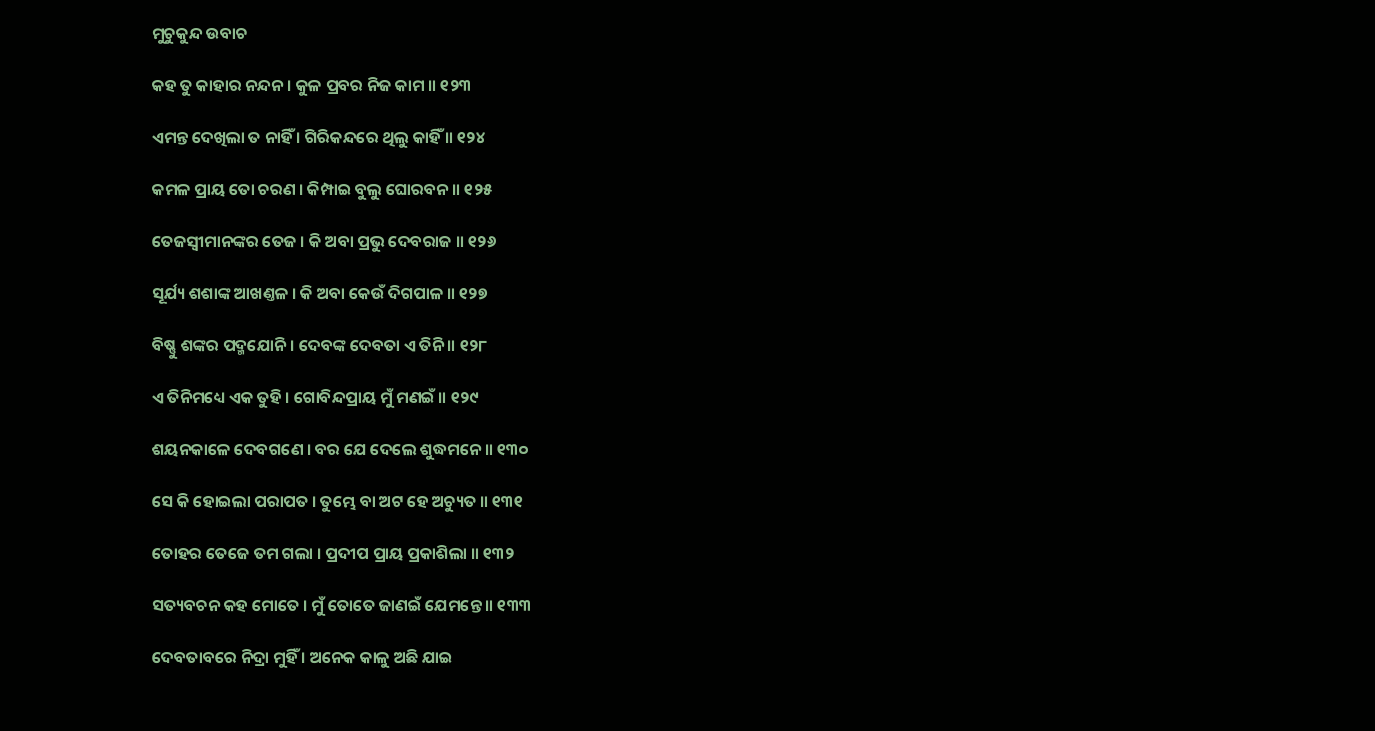ମୁଚୁକୁନ୍ଦ ଉବାଚ

କହ ତୁ କାହାର ନନ୍ଦନ । କୁଳ ପ୍ରବର ନିଜ କାମ ॥ ୧୨୩

ଏମନ୍ତ ଦେଖିଲା ତ ନାହିଁ । ଗିରିକନ୍ଦରେ ଥିଲୁ କାହିଁ ॥ ୧୨୪

କମଳ ପ୍ରାୟ ତୋ ଚରଣ । କିମ୍ପାଇ ବୁଲୁ ଘୋରବନ ॥ ୧୨୫

ତେଜସ୍ୱୀମାନଙ୍କର ତେଜ । କି ଅବା ପ୍ରଭୁ ଦେବରାଜ ॥ ୧୨୬

ସୂର୍ଯ୍ୟ ଶଶାଙ୍କ ଆଖଣ୍ତଳ । କି ଅବା କେଉଁ ଦିଗପାଳ ॥ ୧୨୭

ବିଷ୍ଣୁ ଶଙ୍କର ପଦ୍ମଯୋନି । ଦେବଙ୍କ ଦେବତା ଏ ତିନି ॥ ୧୨୮

ଏ ତିନିମଧ୍ୟେ ଏକ ତୁହି । ଗୋବିନ୍ଦପ୍ରାୟ ମୁଁ ମଣଇଁ ॥ ୧୨୯

ଶୟନକାଳେ ଦେବଗଣେ । ବର ଯେ ଦେଲେ ଶୁଦ୍ଧମନେ ॥ ୧୩୦

ସେ କି ହୋଇଲା ପରାପତ । ତୁମ୍ଭେ ବା ଅଟ ହେ ଅଚ୍ୟୁତ ॥ ୧୩୧

ତୋହର ତେଜେ ତମ ଗଲା । ପ୍ରଦୀପ ପ୍ରାୟ ପ୍ରକାଶିଲା ॥ ୧୩୨

ସତ୍ୟବଚନ କହ ମୋତେ । ମୁଁ ତୋତେ ଜାଣଇଁ ଯେମନ୍ତେ ॥ ୧୩୩

ଦେବତାବରେ ନିଦ୍ରା ମୁହିଁ । ଅନେକ କାଳୁ ଅଛି ଯାଇ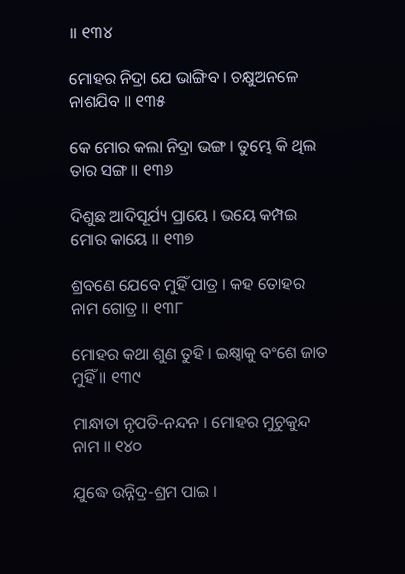॥ ୧୩୪

ମୋହର ନିଦ୍ରା ଯେ ଭାଙ୍ଗିବ । ଚକ୍ଷୁଅନଳେ ନାଶଯିବ ॥ ୧୩୫

କେ ମୋର କଲା ନିଦ୍ରା ଭଙ୍ଗ । ତୁମ୍ଭେ କି ଥିଲ ତାର ସଙ୍ଗ ॥ ୧୩୬

ଦିଶୁଛ ଆଦିସୂର୍ଯ୍ୟ ପ୍ରାୟେ । ଭୟେ କମ୍ପଇ ମୋର କାୟେ ॥ ୧୩୭

ଶ୍ରବଣେ ଯେବେ ମୁହିଁ ପାତ୍ର । କହ ତୋହର ନାମ ଗୋତ୍ର ॥ ୧୩୮

ମୋହର କଥା ଶୁଣ ତୁହି । ଇକ୍ଷ୍ୱାକୁ ବଂଶେ ଜାତ ମୁହିଁ ॥ ୧୩୯

ମାନ୍ଧାତା ନୃପତି-ନନ୍ଦନ । ମୋହର ମୁଚୁକୁନ୍ଦ ନାମ ॥ ୧୪୦

ଯୁଦ୍ଧେ ଉନ୍ନିଦ୍ର-ଶ୍ରମ ପାଇ ।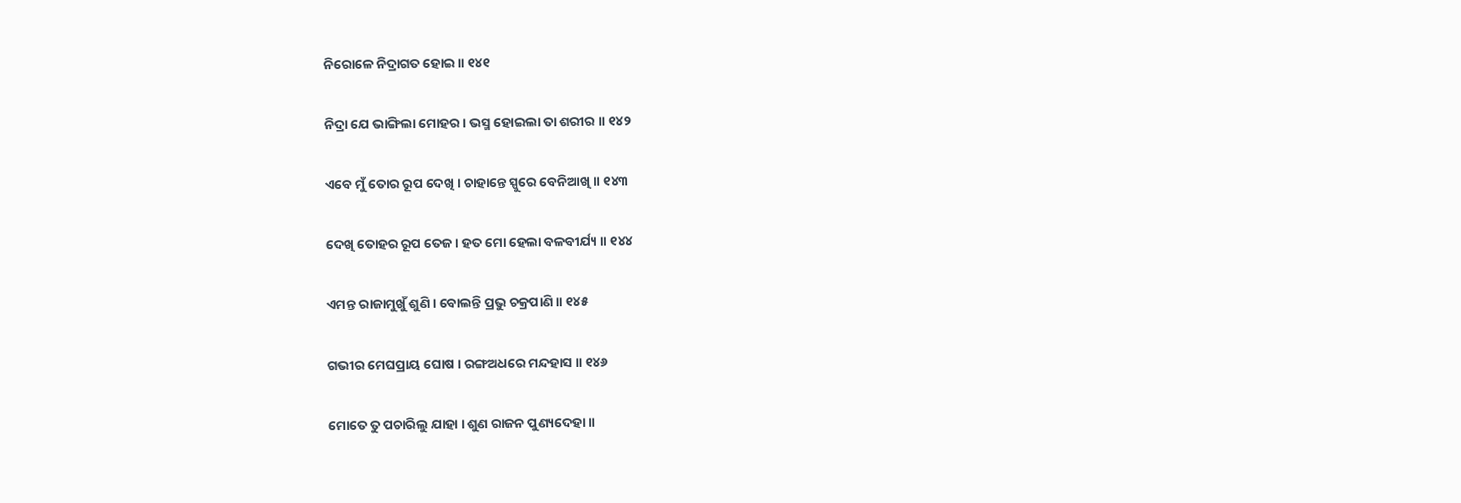ନିରୋଳେ ନିଦ୍ରାଗତ ହୋଇ ॥ ୧୪୧

ନିଦ୍ରା ଯେ ଭାଙ୍ଗିଲା ମୋହର । ଭସ୍ମ ହୋଇଲା ତା ଶରୀର ॥ ୧୪୨

ଏବେ ମୁଁ ତୋର ରୂପ ଦେଖି । ଚାହାନ୍ତେ ସ୍ପୁରେ ବେନିଆଖି ॥ ୧୪୩

ଦେଖି ତୋହର ରୂପ ତେଜ । ହତ ମୋ ହେଲା ବଳବୀର୍ଯ୍ୟ ॥ ୧୪୪

ଏମନ୍ତ ରାଜାମୁଖୁଁ ଶୁଣି । ବୋଲନ୍ତି ପ୍ରଭୁ ଚକ୍ରପାଣି ॥ ୧୪୫

ଗଭୀର ମେଘପ୍ରାୟ ଘୋଷ । ରଙ୍ଗଅଧରେ ମନ୍ଦହାସ ॥ ୧୪୬

ମୋତେ ତୁ ପଚାରିଲୁ ଯାହା । ଶୁଣ ରାଜନ ପୁଣ୍ୟଦେହା ॥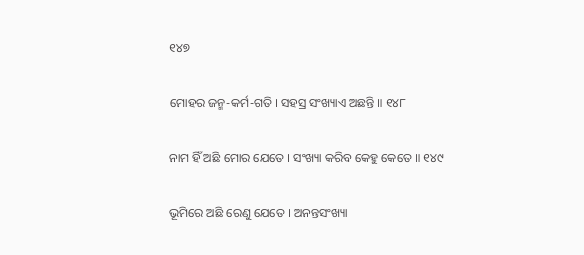୧୪୭

ମୋହର ଜନ୍ମ-କର୍ମ-ଗତି । ସହସ୍ର ସଂଖ୍ୟାଏ ଅଛନ୍ତି ॥ ୧୪୮

ନାମ ହିଁ ଅଛି ମୋର ଯେତେ । ସଂଖ୍ୟା କରିବ କେହୁ କେତେ ॥ ୧୪୯

ଭୂମିରେ ଅଛି ରେଣୁ ଯେତେ । ଅନନ୍ତସଂଖ୍ୟା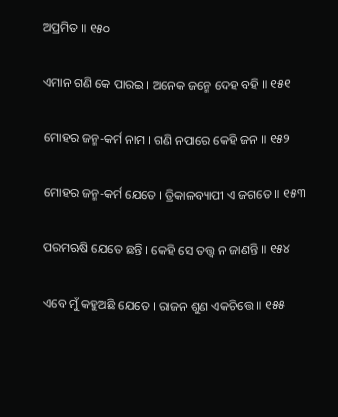ଅପ୍ରମିତ ॥ ୧୫୦

ଏମାନ ଗଣି କେ ପାରଇ । ଅନେକ ଜନ୍ମେ ଦେହ ବହି ॥ ୧୫୧

ମୋହର ଜନ୍ମ-କର୍ମ ନାମ । ଗଣି ନପାରେ କେହି ଜନ ॥ ୧୫୨

ମୋହର ଜନ୍ମ-କର୍ମ ଯେତେ । ତ୍ରିକାଳବ୍ୟାପୀ ଏ ଜଗତେ ॥ ୧୫୩

ପରମଋଷି ଯେତେ ଛନ୍ତି । କେହି ସେ ତତ୍ତ୍ୱ ନ ଜାଣନ୍ତି ॥ ୧୫୪

ଏବେ ମୁଁ କହୁଅଛି ଯେତେ । ରାଜନ ଶୁଣ ଏକଚିତ୍ତେ ॥ ୧୫୫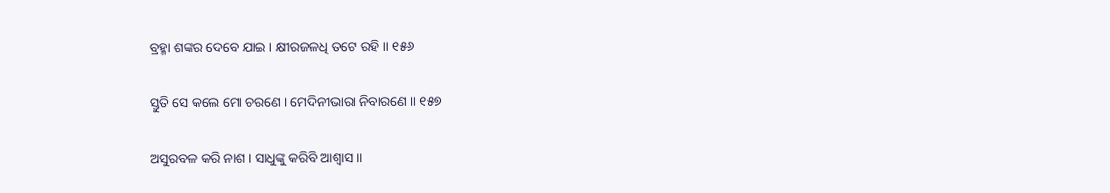ବ୍ରହ୍ମା ଶଙ୍କର ଦେବେ ଯାଇ । କ୍ଷୀରଜଳଧି ତଟେ ରହି ॥ ୧୫୬

ସ୍ତୁତି ସେ କଲେ ମୋ ଚରଣେ । ମେଦିନୀଭାରା ନିବାରଣେ ॥ ୧୫୭

ଅସୁରବଳ କରି ନାଶ । ସାଧୁଙ୍କୁ କରିବି ଆଶ୍ୱାସ ॥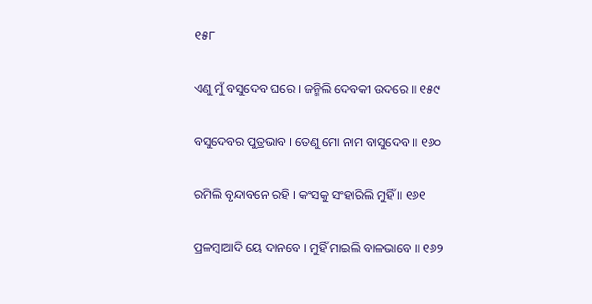୧୫୮

ଏଣୁ ମୁଁ ବସୁଦେବ ଘରେ । ଜନ୍ମିଲି ଦେବକୀ ଉଦରେ ॥ ୧୫୯

ବସୁଦେବର ପୁତ୍ରଭାବ । ତେଣୁ ମୋ ନାମ ବାସୁଦେବ ॥ ୧୬୦

ରମିଲି ବୃନ୍ଦାବନେ ରହି । କଂସକୁ ସଂହାରିଲି ମୁହିଁ ॥ ୧୬୧

ପ୍ରଳମ୍ବାଆଦି ୟେ ଦାନବେ । ମୁହିଁ ମାଇଲି ବାଳଭାବେ ॥ ୧୬୨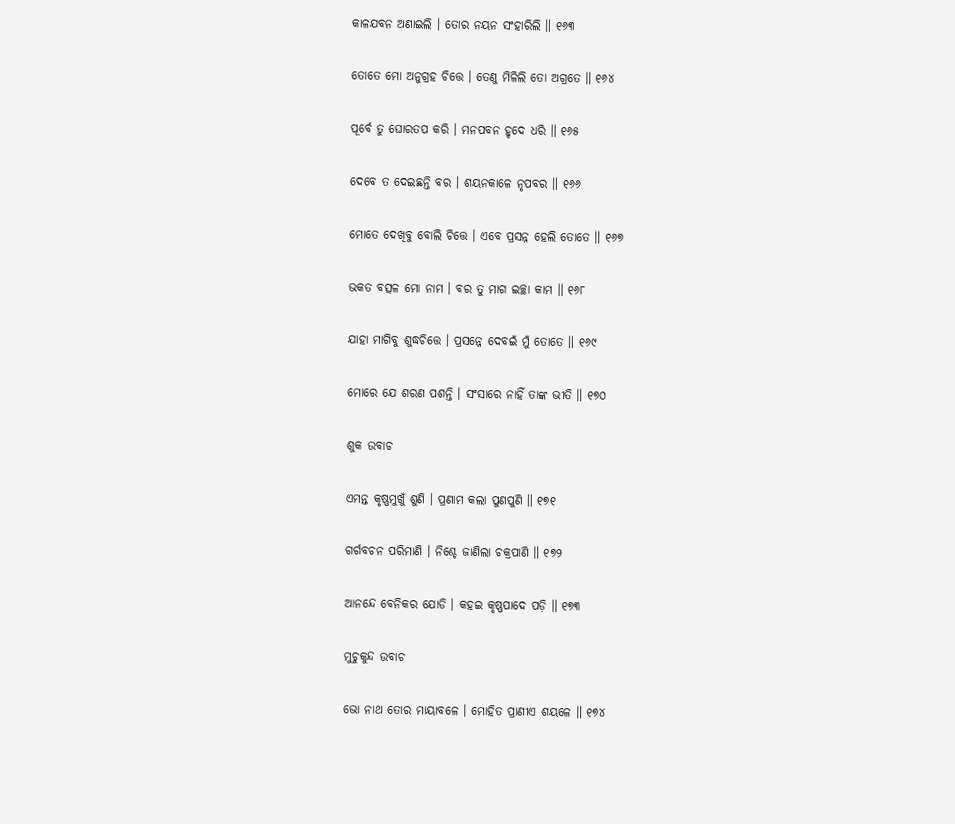କାଳଯବନ ଅଣାଇଲି । ତୋର ନୟନ ସଂହାରିଲି ॥ ୧୬୩

ତୋତେ ମୋ ଅନୁଗ୍ରହ ଚିତ୍ତେ । ତେଣୁ ମିଳିଲି ତୋ ଅଗ୍ରତେ ॥ ୧୬୪

ପୂର୍ବେ ତୁ ଘୋରତପ କରି । ମନପବନ ହୃଦେ ଧରି ॥ ୧୬୫

ଦେବେ ତ ଦେଇଛନ୍ତି ବର । ଶୟନକାଳେ ନୃପବର ॥ ୧୬୬

ମୋତେ ଦେଖିବୁ ବୋଲି ଚିତ୍ତେ । ଏବେ ପ୍ରସନ୍ନ ହେଲି ତୋତେ ॥ ୧୬୭

ଭକତ ବତ୍ସଳ ମୋ ନାମ । ବର ତୁ ମାଗ ଇଚ୍ଛା କାମ ॥ ୧୬୮

ଯାହା ମାଗିବୁ ଶୁଦ୍ଧଚିତ୍ତେ । ପ୍ରସନ୍ନେ ଦେବଇଁ ମୁଁ ତୋତେ ॥ ୧୬୯

ମୋରେ ଯେ ଶରଣ ପଶନ୍ତି । ସଂସାରେ ନାହିଁ ତାଙ୍କ ଭୀତି ॥ ୧୭୦

ଶୁକ ଉବାଚ

ଏମନ୍ତ କୃଷ୍ଣମୁଖୁଁ ଶୁଣି । ପ୍ରଣାମ କଲା ପୁଣପୁଣି ॥ ୧୭୧

ଗର୍ଗବଚନ ପରିମାଣି । ନିଶ୍ଚେ ଜାଣିଲା ଚକ୍ରପାଣି ॥ ୧୭୨

ଆନନ୍ଦେ ବେନିକର ଯୋଡି । କହଇ କୃଷ୍ଣପାଦେ ପଡ଼ି ॥ ୧୭୩

ମୁଚୁକୁନ୍ଦ ଉବାଚ

ଭୋ ନାଥ ତୋର ମାୟାବଳେ । ମୋହିତ ପ୍ରାଣୀଏ ଶୟଳେ ॥ ୧୭୪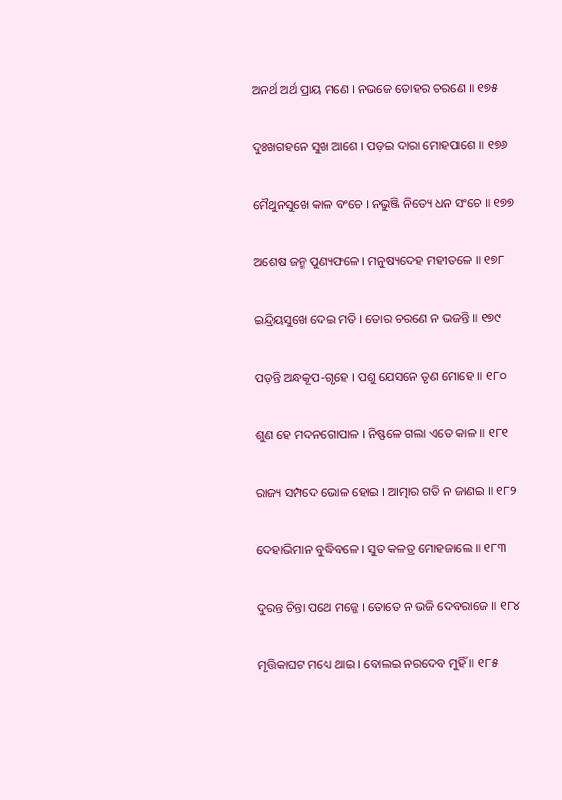ଅନର୍ଥ ଅର୍ଥ ପ୍ରାୟ ମଣେ । ନଭଜେ ତୋହର ଚରଣେ ॥ ୧୭୫

ଦୁଃଖଗହନେ ସୁଖ ଆଶେ । ପଡ଼ଇ ଦାରା ମୋହପାଶେ ॥ ୧୭୬

ମୈଥୁନସୁଖେ କାଳ ବଂଚେ । ନଭୁଞ୍ଜି ନିତ୍ୟେ ଧନ ସଂଚେ ॥ ୧୭୭

ଅଶେଷ ଜନ୍ମ ପୁଣ୍ୟଫଳେ । ମନୁଷ୍ୟଦେହ ମହୀତଳେ ॥ ୧୭୮

ଇନ୍ଦ୍ରିୟସୁଖେ ଦେଇ ମତି । ତୋର ଚରଣେ ନ ଭଜନ୍ତି ॥ ୧୭୯

ପଡ଼ନ୍ତି ଅନ୍ଧକୂପ-ଗୃହେ । ପଶୁ ଯେସନେ ତୃଣ ମୋହେ ॥ ୧୮୦

ଶୁଣ ହେ ମଦନଗୋପାଳ । ନିଷ୍ଫଳେ ଗଲା ଏତେ କାଳ ॥ ୧୮୧

ରାଜ୍ୟ ସମ୍ପଦେ ଭୋଳ ହୋଇ । ଆତ୍ମାର ଗତି ନ ଜାଣଇ ॥ ୧୮୨

ଦେହାଭିମାନ ବୁଦ୍ଧିବଳେ । ସୁତ କଳତ୍ର ମୋହଜାଲେ ॥ ୧୮୩

ଦୁରନ୍ତ ଚିନ୍ତା ପଥେ ମଜ୍ଜେ । ତୋତେ ନ ଭଜି ଦେବରାଜେ ॥ ୧୮୪

ମୃତ୍ତିକାଘଟ ମଧ୍ୟେ ଥାଇ । ବୋଲଇ ନରଦେବ ମୁହିଁ ॥ ୧୮୫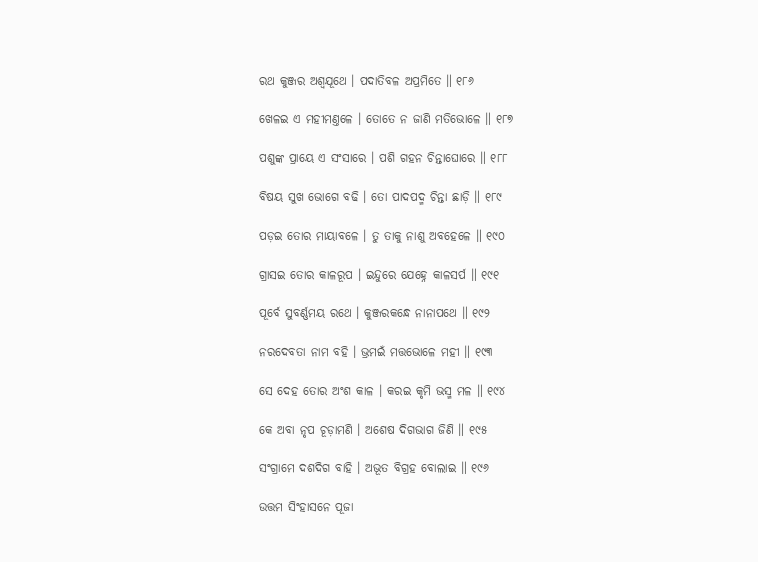ରଥ କୁଞ୍ଜର ଅଶ୍ୱଯୂଥେ । ପଦାତିବଳ ଅପ୍ରମିତେ ॥ ୧୮୬

ଖେଳଇ ଏ ମହୀମଣ୍ତଳେ । ତୋତେ ନ ଜାଣି ମତିଭୋଳେ ॥ ୧୮୭

ପଶୁଙ୍କ ପ୍ରାୟେ ଏ ସଂସାରେ । ପଶି ଗହନ ଚିନ୍ତାଘୋରେ ॥ ୧୮୮

ବିଷୟ ସୁଖ ଭୋଗେ ବଢି । ତୋ ପାଦପଦ୍ମ ଚିନ୍ତା ଛାଡ଼ି ॥ ୧୮୯

ପଡ଼ଇ ତୋର ମାୟାବଳେ । ତୁ ତାକୁ ନାଶୁ ଅବହେଳେ ॥ ୧୯୦

ଗ୍ରାସଇ ତୋର କାଳରୂପ । ଇନ୍ଦୁରେ ଯେହ୍ନେ କାଳସର୍ପ ॥ ୧୯୧

ପୂର୍ବେ ସୁବର୍ଣ୍ଣମୟ ରଥେ । କୁଞ୍ଜରକନ୍ଧେ ନାନାପଥେ ॥ ୧୯୨

ନରଦେବତା ନାମ ବହି । ଭ୍ରମଇଁ ମତ୍ତଭୋଳେ ମହୀ ॥ ୧୯୩

ସେ ଦେହ ତୋର ଅଂଶ କାଳ । କରଇ କୃମି ଭସ୍ମ ମଳ ॥ ୧୯୪

କେ ଅବା ନୃପ ଚୂଡ଼ାମଣି । ଅଶେଷ ଦିଗଭାଗ ଜିଣି ॥ ୧୯୫

ସଂଗ୍ରାମେ ଦଶଦିଗ ବାହି । ଅଭୂତ ବିଗ୍ରହ ବୋଲାଇ ॥ ୧୯୬

ଉତ୍ତମ ସିଂହାସନେ ପୂଜା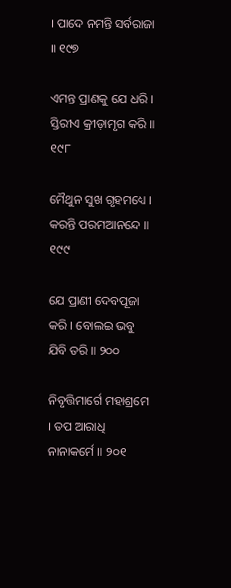। ପାଦେ ନମନ୍ତି ସର୍ବରାଜା ॥ ୧୯୭

ଏମନ୍ତ ପ୍ରାଣକୁ ଯେ ଧରି । ସ୍ତିରୀଏ କ୍ରୀଡ଼ାମୃଗ କରି ॥ ୧୯୮

ମୈଥୁନ ସୁଖ ଗୃହମଧ୍ୟେ । କରନ୍ତି ପରମଆନନ୍ଦେ ॥ ୧୯୯

ଯେ ପ୍ରାଣୀ ଦେବପୂଜା କରି । ବୋଲଇ ଭବୁ ଯିବି ତରି ॥ ୨୦୦

ନିବୃତ୍ତିମାର୍ଗେ ମହାଶ୍ରମେ । ତପ ଆରାଧି ନାନାକର୍ମେ ॥ ୨୦୧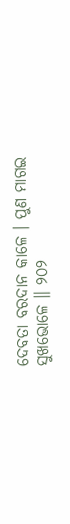ଦେବତା ବରଦାନ କାଳେ । ପୁଣ ମାଗଇ ସୁଖଭୋଳେ ॥ ୨୦୨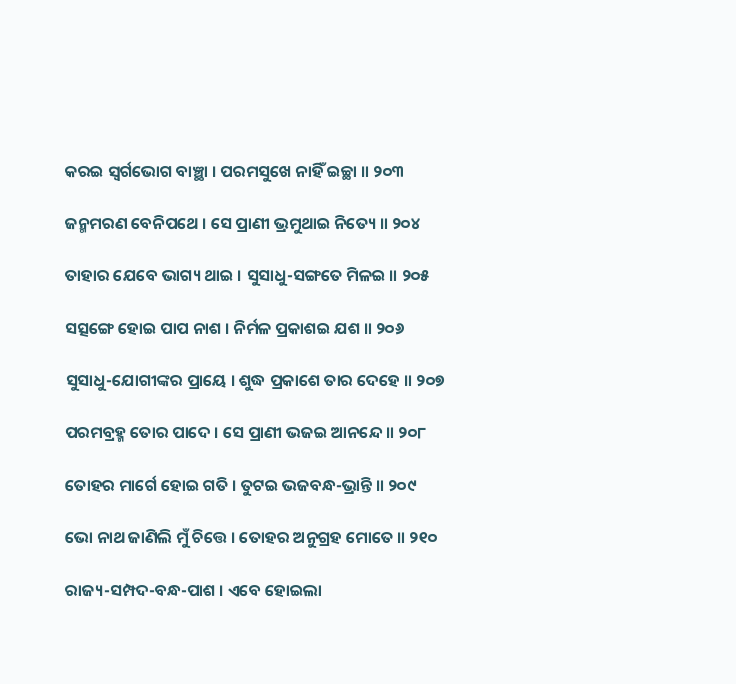କରଇ ସ୍ୱର୍ଗଭୋଗ ବାଞ୍ଛା । ପରମସୁଖେ ନାହିଁ ଇଚ୍ଛା ॥ ୨୦୩

ଜନ୍ମମରଣ ବେନିପଥେ । ସେ ପ୍ରାଣୀ ଭ୍ରମୁଥାଇ ନିତ୍ୟେ ॥ ୨୦୪

ତାହାର ଯେବେ ଭାଗ୍ୟ ଥାଇ । ସୁସାଧୁ-ସଙ୍ଗତେ ମିଳଇ ॥ ୨୦୫

ସତ୍ସଙ୍ଗେ ହୋଇ ପାପ ନାଶ । ନିର୍ମଳ ପ୍ରକାଶଇ ଯଶ ॥ ୨୦୬

ସୁସାଧୁ-ଯୋଗୀଙ୍କର ପ୍ରାୟେ । ଶୁଦ୍ଧ ପ୍ରକାଶେ ତାର ଦେହେ ॥ ୨୦୭

ପରମବ୍ରହ୍ମ ତୋର ପାଦେ । ସେ ପ୍ରାଣୀ ଭଜଇ ଆନନ୍ଦେ ॥ ୨୦୮

ତୋହର ମାର୍ଗେ ହୋଇ ଗତି । ତୁଟଇ ଭଜବନ୍ଧ-ଭ୍ରାନ୍ତି ॥ ୨୦୯

ଭୋ ନାଥ ଜାଣିଲି ମୁଁ ଚିତ୍ତେ । ତୋହର ଅନୁଗ୍ରହ ମୋତେ ॥ ୨୧୦

ରାଜ୍ୟ-ସମ୍ପଦ-ବନ୍ଧ-ପାଶ । ଏବେ ହୋଇଲା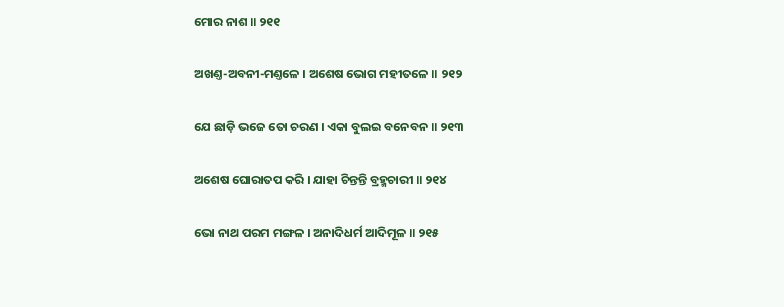ମୋର ନାଶ ॥ ୨୧୧

ଅଖଣ୍ତ-ଅବନୀ-ମଣ୍ତଳେ । ଅଶେଷ ଭୋଗ ମହୀତଳେ ॥ ୨୧୨

ଯେ ଛାଡ଼ି ଭଜେ ତୋ ଚରଣ । ଏକା ବୁଲଇ ବନେବନ ॥ ୨୧୩

ଅଶେଷ ଘୋରାତପ କରି । ଯାହା ଚିନ୍ତନ୍ତି ବ୍ରହ୍ମଚାରୀ ॥ ୨୧୪

ଭୋ ନାଥ ପରମ ମଙ୍ଗଳ । ଅନାଦିଧର୍ମ ଆଦିମୂଳ ॥ ୨୧୫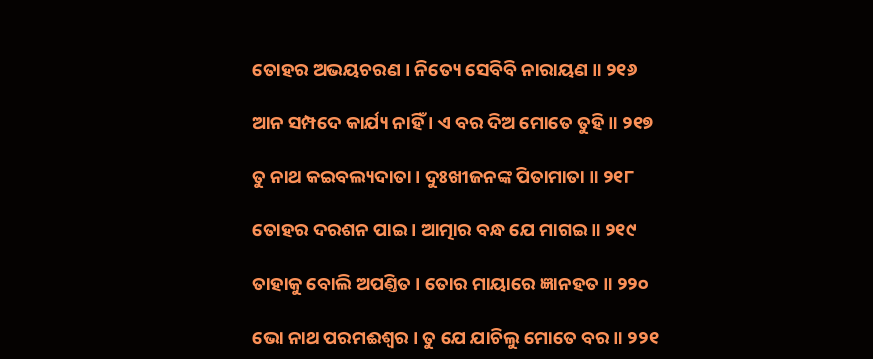ତୋହର ଅଭୟଚରଣ । ନିତ୍ୟେ ସେବିବି ନାରାୟଣ ॥ ୨୧୬

ଆନ ସମ୍ପଦେ କାର୍ଯ୍ୟ ନାହିଁ । ଏ ବର ଦିଅ ମୋତେ ତୁହି ॥ ୨୧୭

ତୁ ନାଥ କଇବଲ୍ୟଦାତା । ଦୁଃଖୀଜନଙ୍କ ପିତାମାତା ॥ ୨୧୮

ତୋହର ଦରଶନ ପାଇ । ଆତ୍ମାର ବନ୍ଧ ଯେ ମାଗଇ ॥ ୨୧୯

ତାହାକୁ ବୋଲି ଅପଣ୍ତିତ । ତୋର ମାୟାରେ ଜ୍ଞାନହତ ॥ ୨୨୦

ଭୋ ନାଥ ପରମଈଶ୍ୱର । ତୁ ଯେ ଯାଚିଲୁ ମୋତେ ବର ॥ ୨୨୧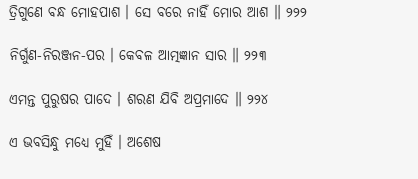ତ୍ରିଗୁଣେ ବନ୍ଧ ମୋହପାଶ । ସେ ବରେ ନାହିଁ ମୋର ଆଶ ॥ ୨୨୨

ନିର୍ଗୁଣ-ନିରଞ୍ଜନ-ପର । କେବଳ ଆତ୍ମଜ୍ଞାନ ସାର ॥ ୨୨୩

ଏମନ୍ତ ପୁରୁଷର ପାଦେ । ଶରଣ ଯିବି ଅପ୍ରମାଦେ ॥ ୨୨୪

ଏ ଭବସିନ୍ଧୁ ମଧ୍ୟେ ମୁହିଁ । ଅଶେଷ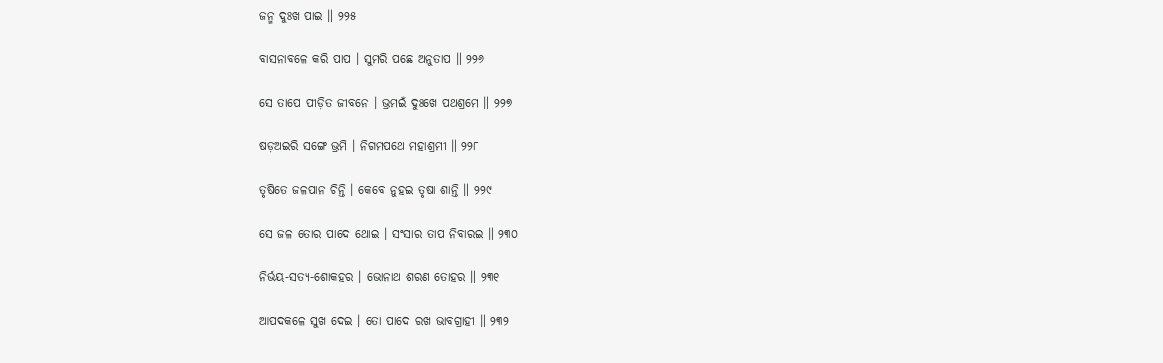ଜନ୍ମ ଦୁଃଖ ପାଇ ॥ ୨୨୫

ବାସନାବଳେ କରି ପାପ । ସୁମରି ପଛେ ଅନୁତାପ ॥ ୨୨୬

ସେ ତାପେ ପୀଡ଼ିତ ଜୀବନେ । ଭ୍ରମଇଁ ଦୁଃଖେ ପଥଶ୍ରମେ ॥ ୨୨୭

ଷଡ଼ଅଇରି ସଙ୍ଗେ ଭ୍ରମି । ନିଗମପଥେ ମହାଶ୍ରମୀ ॥ ୨୨୮

ତୃଷିତେ ଜଳପାନ ଚିନ୍ତି । କେବେ ନୁହଇ ତୃଷା ଶାନ୍ତି ॥ ୨୨୯

ସେ ଜଳ ତୋର ପାଦେ ଥୋଇ । ସଂସାର ତାପ ନିବାରଇ ॥ ୨୩୦

ନିର୍ଭୟ-ସତ୍ୟ-ଶୋକହର । ଭୋନାଥ ଶରଣ ତୋହର ॥ ୨୩୧

ଆପଦକଳେ ସୁଖ ଦେଇ । ତୋ ପାଦେ ରଖ ଭାବଗ୍ରାହୀ ॥ ୨୩୨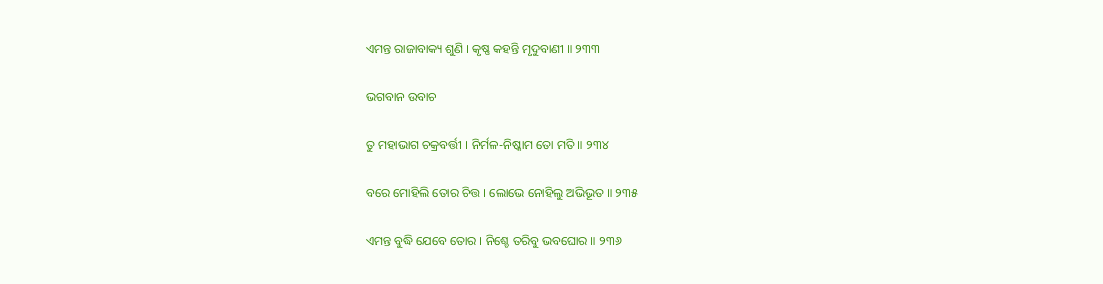ଏମନ୍ତ ରାଜାବାକ୍ୟ ଶୁଣି । କୃଷ୍ଣ କହନ୍ତି ମୃଦୁବାଣୀ ॥ ୨୩୩

ଭଗବାନ ଉବାଚ

ତୁ ମହାଭାଗ ଚକ୍ରବର୍ତ୍ତୀ । ନିର୍ମଳ-ନିଷ୍କାମ ତୋ ମତି ॥ ୨୩୪

ବରେ ମୋହିଲି ତୋର ଚିତ୍ତ । ଲୋଭେ ନୋହିଲୁ ଅଭିଭୂତ ॥ ୨୩୫

ଏମନ୍ତ ବୁଦ୍ଧି ଯେବେ ତୋର । ନିଶ୍ଚେ ତରିବୁ ଭବଘୋର ॥ ୨୩୬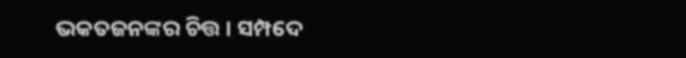ଭକତଜନଙ୍କର ଚିତ୍ତ । ସମ୍ପଦେ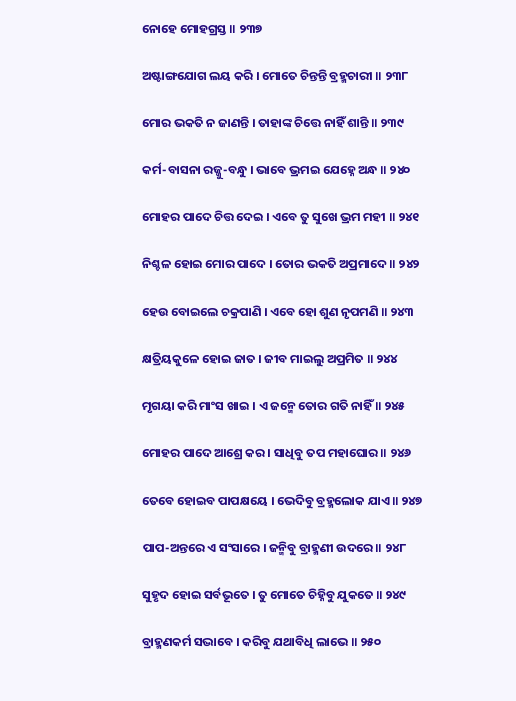ନୋହେ ମୋହଗ୍ରସ୍ତ ॥ ୨୩୭

ଅଷ୍ଟାଙ୍ଗଯୋଗ ଲୟ କରି । ମୋତେ ଚିନ୍ତନ୍ତି ବ୍ରହ୍ମଚାରୀ ॥ ୨୩୮

ମୋର ଭକତି ନ ଜାଣନ୍ତି । ତାହାଙ୍କ ଚିତ୍ତେ ନାହିଁ ଶାନ୍ତି ॥ ୨୩୯

କର୍ମ-ବାସନା ରଜ୍ଜୁ-ବନ୍ଧୁ । ଭାବେ ଭ୍ରମଇ ଯେହ୍ନେ ଅନ୍ଧ ॥ ୨୪୦

ମୋହର ପାଦେ ଚିତ୍ତ ଦେଇ । ଏବେ ତୁ ସୁଖେ ଭ୍ରମ ମହୀ ॥ ୨୪୧

ନିଶ୍ଚଳ ହୋଇ ମୋର ପାଦେ । ତୋର ଭକତି ଅପ୍ରମାଦେ ॥ ୨୪୨

ହେଉ ବୋଇଲେ ଚକ୍ରପାଣି । ଏବେ ହୋ ଶୁଣ ନୃପମଣି ॥ ୨୪୩

କ୍ଷତ୍ରିୟକୁଳେ ହୋଇ ଜାତ । ଜୀବ ମାଇଲୁ ଅପ୍ରମିତ ॥ ୨୪୪

ମୃଗୟା କରି ମାଂସ ଖାଇ । ଏ ଜନ୍ମେ ତୋର ଗତି ନାହିଁ ॥ ୨୪୫

ମୋହର ପାଦେ ଆଶ୍ରେ କର । ସାଧିବୁ ତପ ମହାଘୋର ॥ ୨୪୬

ତେବେ ହୋଇବ ପାପକ୍ଷୟେ । ଭେଦିବୁ ବ୍ରହ୍ମଲୋକ ଯାଏ ॥ ୨୪୭

ପାପ-ଅନ୍ତରେ ଏ ସଂସାରେ । ଜନ୍ମିବୁ ବ୍ରାହ୍ମଣୀ ଉଦରେ ॥ ୨୪୮

ସୁହୃଦ ହୋଇ ସର୍ବଭୂତେ । ତୁ ମୋତେ ଚିହ୍ନିବୁ ଯୁକତେ ॥ ୨୪୯

ବ୍ରାହ୍ମଣକର୍ମ ସଦ୍ଭାବେ । କରିବୁ ଯଥାବିଧି ଲାଭେ ॥ ୨୫୦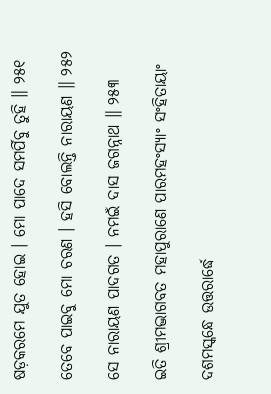ଷଡ଼କରମେ ଯୁତ ହୋଇ । ମୋ ପାଦେ ସମର୍ପିବୁ ତୁହି ॥ ୨୫୧

ତେବେ ପାଇବୁ ମୋ ଚରଣ । ହସି ବୋଲନ୍ତି ନାରାୟଣ ॥ ୨୫୨

ସେ ନାରାୟଣ ପାଦଗତ । ନମଇଁ ଦାସ ଜଗନ୍ନାଥ ॥ ୨୫୩

ଇତି ଶ୍ରୀମଦ୍ଭାଗବତ ମହାପୁରାଣେ ପାରମହଂସ୍ୟାଂ ସଂହିତାୟାଂ

ଦଶମସ୍କନ୍ଧେ ଉତ୍ତରାର୍ଦ୍ଧେ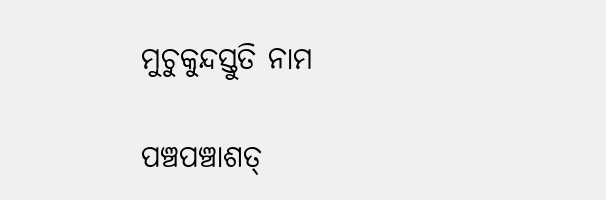ମୁଚୁକୁନ୍ଦସ୍ତୁତି ନାମ

ପଞ୍ଚପଞ୍ଚାଶତ୍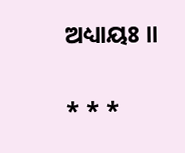ଅଧ୍ୟାୟଃ ॥

* * *